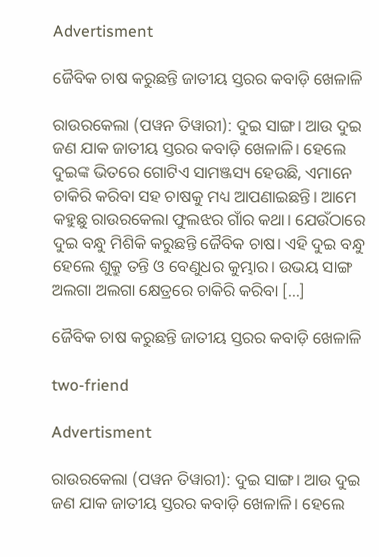Advertisment

ଜୈବିକ ଚାଷ କରୁଛନ୍ତି ଜାତୀୟ ସ୍ତରର କବାଡ଼ି ଖେଳାଳି

ରାଉରକେଲା (ପୱନ ତିୱାରୀ): ଦୁଇ ସାଙ୍ଗ। ଆଉ ଦୁଇ ଜଣ ଯାକ ଜାତୀୟ ସ୍ତରର କବାଡ଼ି ଖେଳାଳି। ହେଲେ ଦୁଇଙ୍କ ଭିତରେ ଗୋଟିଏ ସାମଞ୍ଜସ୍ୟ ହେଉଛି, ଏମାନେ ଚାକିରି କରିବା ସହ ଚାଷକୁ ମଧ୍ୟ ଆପଣାଇଛନ୍ତି। ଆମେ କହୁଛୁ ରାଉରକେଲା ଫୁଲଝର ଗାଁର କଥା। ଯେଉଁଠାରେ ଦୁଇ ବନ୍ଧୁ ମିଶିକି କରୁଛନ୍ତି ଜୈବିକ ଚାଷ। ଏହି ଦୁଇ ବନ୍ଧୁ ହେଲେ ଶୁକ୍ରୁ ତନ୍ତି ଓ ବେଣୁଧର କୁମ୍ଭାର। ଉଭୟ ସାଙ୍ଗ ଅଲଗା ଅଲଗା କ୍ଷେତ୍ରରେ ଚାକିରି କରିବା […]

ଜୈବିକ ଚାଷ କରୁଛନ୍ତି ଜାତୀୟ ସ୍ତରର କବାଡ଼ି ଖେଳାଳି

two-friend

Advertisment

ରାଉରକେଲା (ପୱନ ତିୱାରୀ): ଦୁଇ ସାଙ୍ଗ। ଆଉ ଦୁଇ ଜଣ ଯାକ ଜାତୀୟ ସ୍ତରର କବାଡ଼ି ଖେଳାଳି। ହେଲେ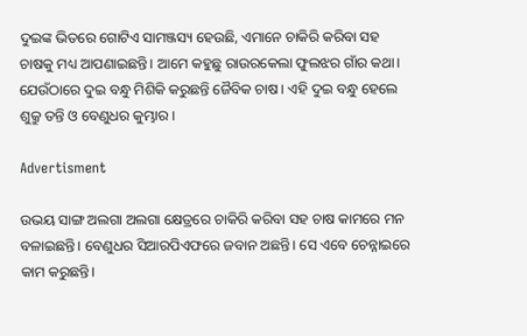ଦୁଇଙ୍କ ଭିତରେ ଗୋଟିଏ ସାମଞ୍ଜସ୍ୟ ହେଉଛି, ଏମାନେ ଚାକିରି କରିବା ସହ ଚାଷକୁ ମଧ୍ୟ ଆପଣାଇଛନ୍ତି। ଆମେ କହୁଛୁ ରାଉରକେଲା ଫୁଲଝର ଗାଁର କଥା। ଯେଉଁଠାରେ ଦୁଇ ବନ୍ଧୁ ମିଶିକି କରୁଛନ୍ତି ଜୈବିକ ଚାଷ। ଏହି ଦୁଇ ବନ୍ଧୁ ହେଲେ ଶୁକ୍ରୁ ତନ୍ତି ଓ ବେଣୁଧର କୁମ୍ଭାର।

Advertisment

ଉଭୟ ସାଙ୍ଗ ଅଲଗା ଅଲଗା କ୍ଷେତ୍ରରେ ଚାକିରି କରିବା ସହ ଚାଷ କାମରେ ମନ ବଳାଇଛନ୍ତି। ବେଣୁଧର ସିଆରପିଏଫରେ ଜବାନ ଅଛନ୍ତି। ସେ ଏବେ ଚେନ୍ନାଇରେ କାମ କରୁଛନ୍ତି।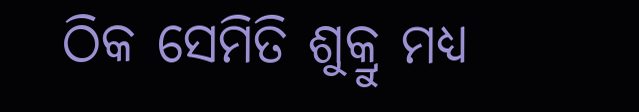ଠିକ ସେମିତି ଶୁକ୍ରୁ ମଧ୍ୟ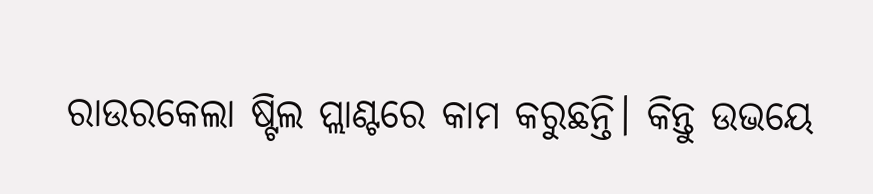ରାଉରକେଲା ଷ୍ଟିଲ ପ୍ଲାଣ୍ଟରେ କାମ କରୁଛନ୍ତି। କିନ୍ତୁ ଉଭୟେ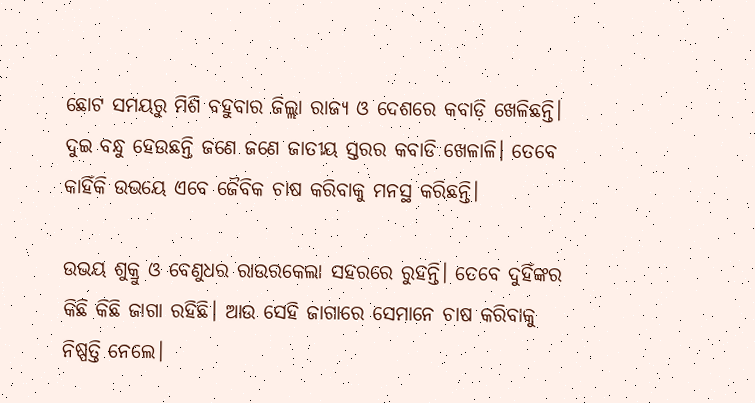ଛୋଟ ସମୟରୁ ମିଶି ବହୁବାର ଜିଲ୍ଲା ରାଜ୍ୟ ଓ ଦେଶରେ କବାଡ଼ି ଖେଳିଛନ୍ତି। ଦୁଇ ବନ୍ଧୁ ହେଉଛନ୍ତି ଜଣେ ଜଣେ ଜାତୀୟ ସ୍ତରର କବାଡି ଖେଳାଳି। ତେବେ କାହିଁକି ଉଭୟେ ଏବେ ଜୈବିକ ଚାଷ କରିବାକୁ ମନସ୍ଥ କରିଛନ୍ତି।

ଉଭୟ ଶୁକ୍ରୁ ଓ ବେଣୁଧର ରାଉରକେଲା ସହରରେ ରୁହନ୍ତି। ତେବେ ଦୁହିଁଙ୍କର କିଛି କିଛି ଜାଗା ରହିଛି। ଆଉ ସେହି ଜାଗାରେ ସେମାନେ ଚାଷ କରିବାକୁ ନିଷ୍ପତ୍ତି ନେଲେ।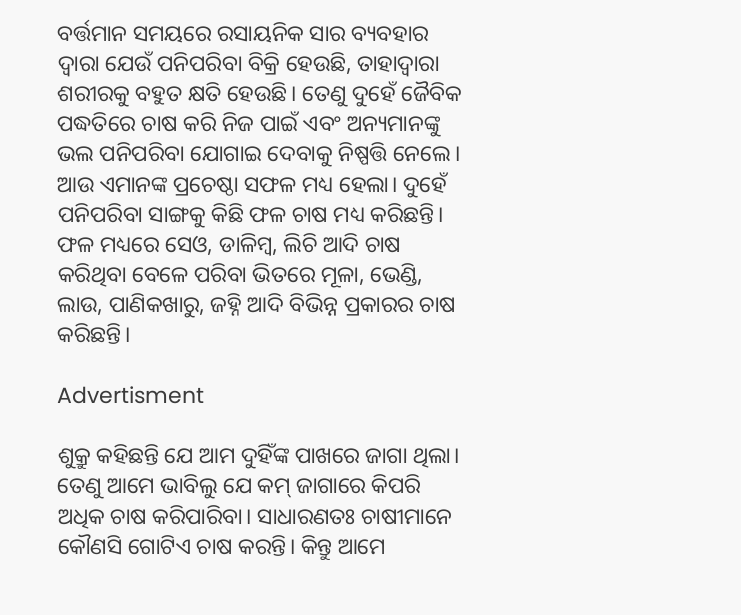ବର୍ତ୍ତମାନ ସମୟରେ ରସାୟନିକ ସାର ବ୍ୟବହାର ଦ୍ୱାରା ଯେଉଁ ପନିପରିବା ବିକ୍ରି ହେଉଛି, ତାହାଦ୍ୱାରା ଶରୀରକୁ ବହୁତ କ୍ଷତି ହେଉଛି। ତେଣୁ ଦୁହେଁ ଜୈବିକ ପଦ୍ଧତିରେ ଚାଷ କରି ନିଜ ପାଇଁ ଏବଂ ଅନ୍ୟମାନଙ୍କୁ ଭଲ ପନିପରିବା ଯୋଗାଇ ଦେବାକୁ ନିଷ୍ପତ୍ତି ନେଲେ। ଆଉ ଏମାନଙ୍କ ପ୍ରଚେଷ୍ଠା ସଫଳ ମଧ୍ୟ ହେଲା। ଦୁହେଁ ପନିପରିବା ସାଙ୍ଗକୁ କିଛି ଫଳ ଚାଷ ମଧ୍ୟ କରିଛନ୍ତି। ଫଳ ମଧ୍ୟରେ ସେଓ, ଡାଳିମ୍ବ, ଲିଚି ଆଦି ଚାଷ କରିଥିବା ବେଳେ ପରିବା ଭିତରେ ମୂଳା, ଭେଣ୍ଡି, ଲାଉ, ପାଣିକଖାରୁ, ଜହ୍ନି ଆଦି ବିଭିନ୍ନ ପ୍ରକାରର ଚାଷ କରିଛନ୍ତି।

Advertisment

ଶୁକ୍ରୁ କହିଛନ୍ତି ଯେ ଆମ ଦୁହିଁଙ୍କ ପାଖରେ ଜାଗା ଥିଲା। ତେଣୁ ଆମେ ଭାବିଲୁ ଯେ କମ୍ ଜାଗାରେ କିପରି ଅଧିକ ଚାଷ କରିପାରିବା। ସାଧାରଣତଃ ଚାଷୀମାନେ କୌଣସି ଗୋଟିଏ ଚାଷ କରନ୍ତି। କିନ୍ତୁ ଆମେ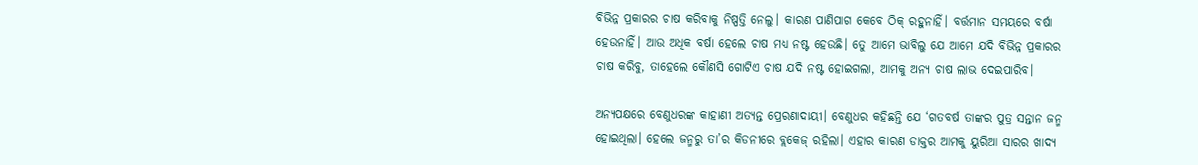ବିଭିନ୍ନ ପ୍ରକାରର ଚାଷ କରିବାକୁ ନିଷ୍ପତ୍ତି ନେଲୁ। କାରଣ ପାଣିପାଗ କେବେ ଠିକ୍ ରହୁନାହିଁ। ବର୍ତ୍ତମାନ ସମୟରେ ବର୍ଷା ହେଉନାହିଁ। ଆଉ ଅଧିକ ବର୍ଷା ହେଲେ ଚାଷ ମଧ୍ୟ ନଷ୍ଟ ହେଉଛି। ତେୁ ଆମେ ଭାବିଲୁ ଯେ ଆମେ ଯଦି ବିଭିନ୍ନ ପ୍ରକାରର ଚାଷ କରିବୁ, ତାହେଲେ କୌଣସି ଗୋଟିଏ ଚାଷ ଯଦି ନଷ୍ଟ ହୋଇଗଲା, ଆମକୁ ଅନ୍ୟ ଚାଷ ଲାଭ ଦେଇପାରିବ।

ଅନ୍ୟପକ୍ଷରେ ବେଣୁଧରଙ୍କ କାହାଣୀ ଅତ୍ୟନ୍ତ ପ୍ରେରଣାଦାୟୀ। ବେଣୁଧର କହିଛନ୍ତି ଯେ ‘ଗତବର୍ଷ ତାଙ୍କର ପୁତ୍ର ସନ୍ତାନ ଜନ୍ମ ହୋଇଥିଲା। ହେଲେ ଜନ୍ମରୁ ତା’ର କିଡନୀରେ ବ୍ଲକେଜ୍ ରହିଲା। ଏହାର କାରଣ ଡାକ୍ତର ଆମକୁ ୟୁରିଆ ସାରର ଖାଦ୍ୟ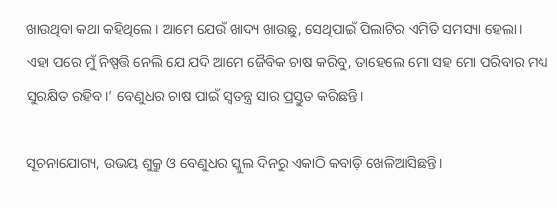ଖାଉଥିବା କଥା କହିଥିଲେ। ଆମେ ଯେଉଁ ଖାଦ୍ୟ ଖାଉଛୁ, ସେଥିପାଇଁ ପିଲାଟିର ଏମିତି ସମସ୍ୟା ହେଲା। ଏହା ପରେ ମୁଁ ନିଷ୍ପତ୍ତି ନେଲି ଯେ ଯଦି ଆମେ ଜୈବିକ ଚାଷ କରିବୁ, ତାହେଲେ ମୋ ସହ ମୋ ପରିବାର ମଧ୍ୟ ସୁରକ୍ଷିତ ରହିବ।’ ବେଣୁଧର ଚାଷ ପାଇଁ ସ୍ୱତନ୍ତ୍ର ସାର ପ୍ରସ୍ତୁତ କରିଛନ୍ତି।

ସୂଚନାଯୋଗ୍ୟ, ଉଭୟ ଶୁକ୍ରୁ ଓ ବେଣୁଧର ସ୍କୁଲ ଦିନରୁ ଏକାଠି କବାଡ଼ି ଖେଳିଆସିଛନ୍ତି।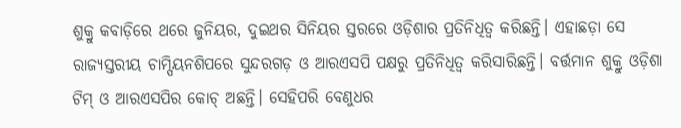ଶୁକ୍ରୁ କବାଡ଼ିରେ ଥରେ ଜୁନିୟର, ଦୁଇଥର ସିନିୟର ସ୍ତରରେ ଓଡ଼ିଶାର ପ୍ରତିନିଧିତ୍ୱ କରିଛନ୍ତି। ଏହାଛଡ଼ା ସେ ରାଜ୍ୟସ୍ତରୀୟ ଚାମ୍ପିୟନଶିପରେ ସୁନ୍ଦରଗଡ଼ ଓ ଆରଏସପି ପକ୍ଷରୁ ପ୍ରତିନିଧିତ୍ୱ କରିସାରିଛନ୍ତି। ବର୍ତ୍ତମାନ ଶୁକ୍ରୁ ଓଡ଼ିଶା ଟିମ୍ ଓ ଆରଏସପିର କୋଚ୍ ଅଛନ୍ତି। ସେହିପରି ବେଣୁଧର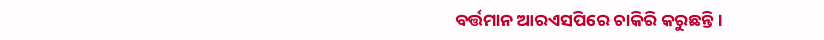ବର୍ତ୍ତମାନ ଆରଏସପିରେ ଚାକିରି କରୁଛନ୍ତି।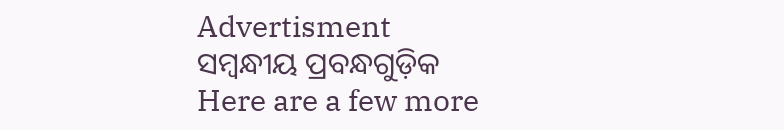Advertisment
ସମ୍ବନ୍ଧୀୟ ପ୍ରବନ୍ଧଗୁଡ଼ିକ
Here are a few more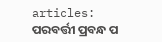articles:
ପରବର୍ତ୍ତୀ ପ୍ରବନ୍ଧ ପ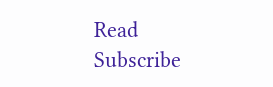Read
Subscribe